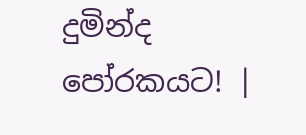දුමින්ද පෝරකයට! |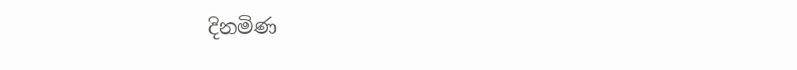දිනමිණ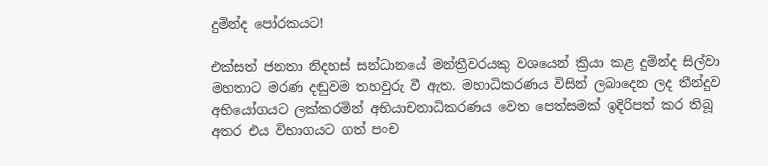දුමින්ද පෝරකයට!

එක්සත් ජනතා නිදහස් සන්ධානයේ මන්ත්‍රීවරයකු වශයෙන් ක්‍රියා කළ දුමින්ද සිල්වා මහතාට මරණ දඬුවම තහවුරු වී ඇත. මහාධිකරණය විසින් ලබාදෙන ලද තීන්දුව අභියෝගයට ලක්කරමින් අභියාචනාධිකරණය වෙත පෙත්සමක් ඉදිරිපත් කර තිබූ අතර එය විභාගයට ගත් පංච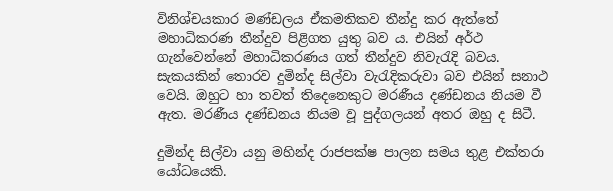විනිශ්චයකාර මණ්ඩලය ඒකමතිකව තීන්දු කර ඇත්තේ මහාධිකරණ තීන්දුව පිළිගත යුතු බව ය. එයින් අර්ථ ගැන්වෙන්නේ මහාධිකරණය ගත් තීන්දුව නිවැරැදි බවය. සැකයකින් තොරව දුමින්ද සිල්වා වැරැදිකරුවා බව එයින් සනාථ වෙයි. ඔහුට හා තවත් තිදෙනෙකුට මරණීය දණ්ඩනය නියම වී ඇත. මරණීය දණ්ඩනය නියම වූ පුද්ගලයන් අතර ඔහු ද සිටී.

දුමින්ද සිල්වා යනු මහින්ද රාජපක්ෂ පාලන සමය තුළ එක්තරා යෝධයෙකි.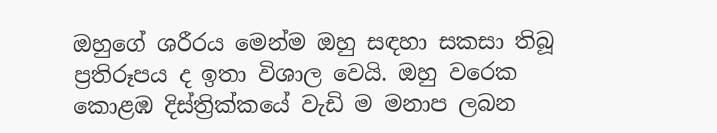ඔහුගේ ශරීරය මෙන්ම ඔහු සඳහා සකසා තිබූ ප්‍රතිරූපය ද ඉතා විශාල වෙයි. ඔහු වරෙක කොළඹ දිස්ත්‍රික්කයේ වැඩි ම මනාප ලබන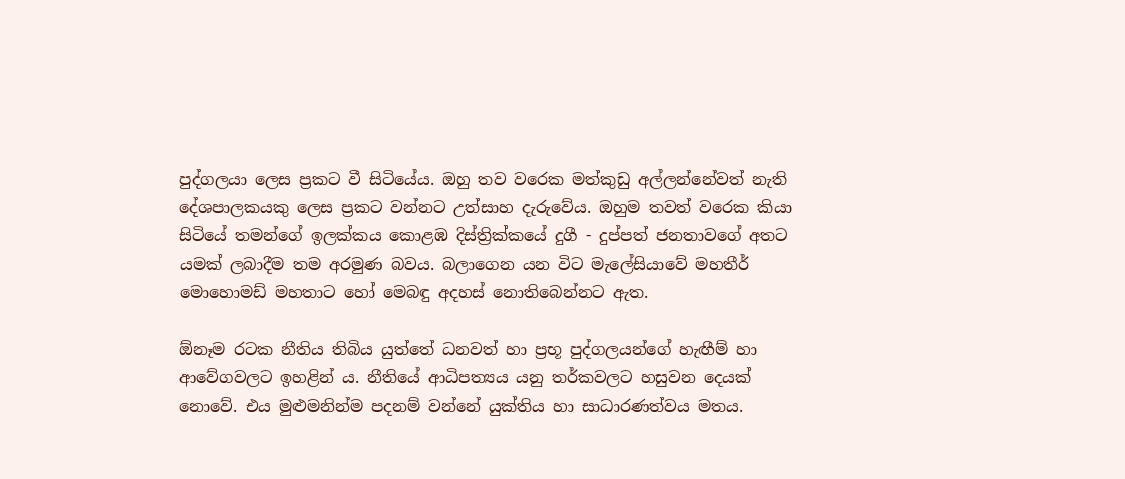පුද්ගලයා ලෙස ප්‍රකට වී සිටියේය. ඔහු තව වරෙක මත්කුඩු අල්ලන්නේවත් නැති දේශපාලකයකු ලෙස ප්‍රකට වන්නට උත්සාහ දැරුවේය. ඔහුම තවත් වරෙක කියා සිටියේ තමන්ගේ ඉලක්කය කොළඹ දිස්ත්‍රික්කයේ දුගී - දුප්පත් ජනතාවගේ අතට යමක් ලබාදීම තම අරමුණ බවය. බලාගෙන යන විට මැලේසියාවේ මහතීර් මොහොමඩ් මහතාට හෝ මෙබඳු අදහස් නොතිබෙන්නට ඇත.

ඕනෑම රටක නීතිය තිබිය යුත්තේ ධනවත් හා ප්‍රභූ පුද්ගලයන්ගේ හැඟීම් හා ආවේගවලට ඉහළින් ය. නීතියේ ආධිපත්‍යය යනු තර්කවලට හසුවන දෙයක් නොවේ. එය මුළුමනින්ම පදනම් වන්නේ යුක්තිය හා සාධාරණත්වය මතය.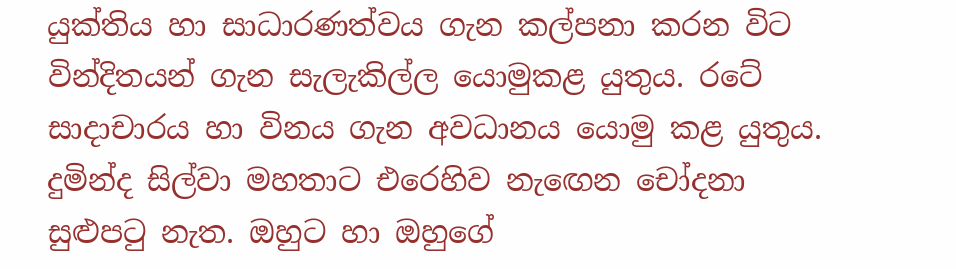යුක්තිය හා සාධාරණත්වය ගැන කල්පනා කරන විට වින්දිතයන් ගැන සැලැකිල්ල යොමුකළ යුතුය. රටේ සාදාචාරය හා විනය ගැන අවධානය යොමු කළ යුතුය. දුමින්ද සිල්වා මහතාට එරෙහිව නැ‍ඟෙන චෝදනා සුළුපටු නැත. ඔහුට හා ඔහුගේ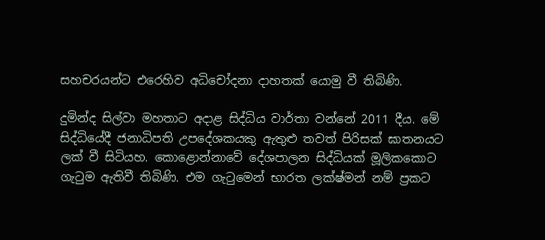සහචරයන්ට එරෙහිව අධිචෝදනා දාහතක් යොමු වී තිබිණි.

දුමින්ද සිල්වා මහතාට අදාළ සිද්ධිය වාර්තා වන්නේ 2011 දීය. මේ සිද්ධියේදී ජනාධිපති උපදේශකයකු ඇතුළු තවත් පිරිසක් ඝාතනයට ලක් වී සිටියහ. කොළොන්නාවේ දේශපාලන සිද්ධියක් මූලිකකොට ගැටුම ඇතිවී තිබිණි. එම ගැටුමෙන් භාරත ලක්ෂ්මන් නම් ප්‍රකට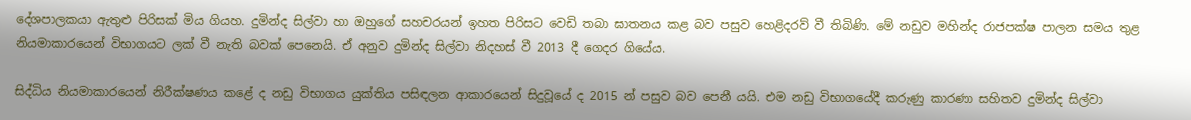දේශපාලකයා ඇතුළු පිරිසක් මිය ගියහ. දුමින්ද සිල්වා හා ඔහුගේ සහචරයන් ඉහත පිරිසට වෙඩි තබා ඝාතනය කළ බව පසුව හෙළිදරව් වී තිබිණි. මේ නඩුව මහින්ද රාජපක්ෂ පාලන සමය තුළ නියමාකාරයෙන් විභාගයට ලක් වී නැති බවක් පෙනෙයි. ඒ අනුව දුමින්ද සිල්වා නිදහස් වී 2013 දී ගෙදර ගියේය.

සිද්ධිය නියමාකාරයෙන් නිරීක්ෂණය කළේ ද නඩු විභාගය යුක්තිය පසිඳලන ආකාරයෙන් සිදුවූයේ ද 2015 න් පසුව බව පෙනී යයි. එම නඩු විභාගයේදී කරුණු කාරණා සහිතව දුමින්ද සිල්වා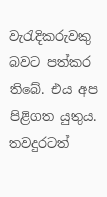වැරැදිකරුවකු බවට පත්කර තිබේ. එය අප පිළිගත යුතුය. තවදුරටත්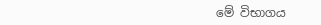මේ විභාගය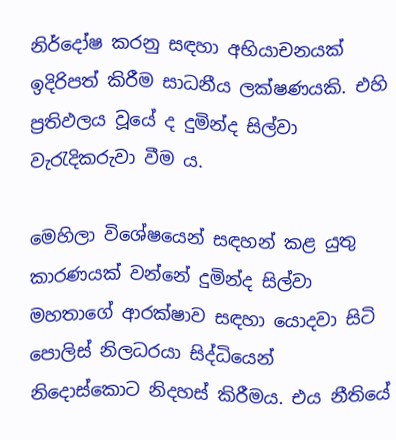නිර්දෝෂ කරනු සඳහා අභියාචනයක් ඉදිරිපත් කිරීම සාධනීය ලක්ෂණයකි. එහි ප්‍රතිඵලය වූයේ ද දුමින්ද සිල්වා වැරැදිකරුවා වීම ය.

මෙහිලා විශේෂයෙන් සඳහන් කළ යුතු කාරණයක් වන්නේ දුමින්ද සිල්වා මහතාගේ ආරක්ෂාව සඳහා යොදවා සිටි පොලිස් නිලධරයා සිද්ධියෙන් නිදොස්කොට නිදහස් කිරීමය. එය නීතියේ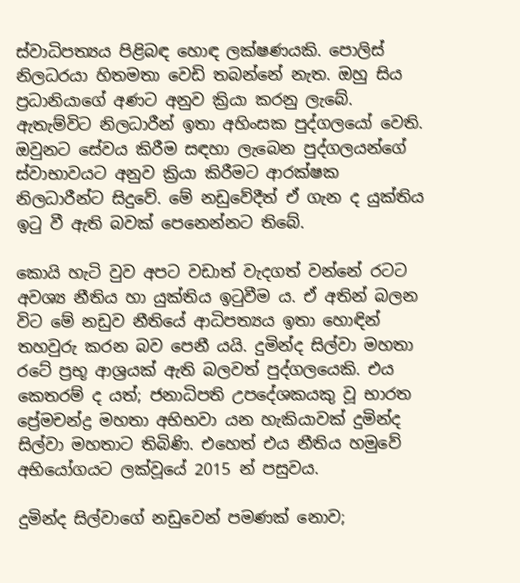ස්වාධිපත්‍යය පිළිබඳ හොඳ ලක්ෂණයකි. පොලිස් නිලධරයා හිතමතා වෙඩි තබන්නේ නැත. ඔහු සිය ප්‍රධානියාගේ අණට අනුව ක්‍රියා කරනු ලැබේ. ඇතැම්විට නිලධාරීන් ඉතා අහිංසක පුද්ගලයෝ වෙති. ඔවුනට සේවය කිරීම සඳහා ලැබෙන පුද්ගලයන්ගේ ස්වාභාවයට අනුව ක්‍රියා කිරීමට ආරක්ෂක නිලධාරීන්ට සිදුවේ. මේ නඩුවේදීත් ඒ ගැන ද යුක්තිය ඉටු වී ඇති බවක් පෙනෙන්නට තිබේ.

කොයි හැටි වුව අපට වඩාත් වැදගත් වන්නේ රටට අවශ්‍ය නීතිය හා යුක්තිය ඉටුවීම ය. ඒ අතින් බලන විට මේ නඩුව නීතියේ ආධිපත්‍යය ඉතා හොඳින් තහවුරු කරන බව පෙනී යයි. දුමින්ද සිල්වා මහතා රටේ ප්‍රභූ ආශ්‍රයක් ඇති බලවත් පුද්ගලයෙකි. එය කෙතරම් ද යත්; ජනාධිපති උපදේශකයකු වූ භාරත ප්‍රේමචන්ද්‍ර මහතා අභිභවා යන හැකියාවක් දුමින්ද සිල්වා මහතාට තිබිණි. එහෙත් එය නීතිය හමුවේ අභියෝගයට ලක්වූයේ 2015 න් පසුවය.

දුමින්ද සිල්වාගේ නඩුවෙන් පමණක් නොව;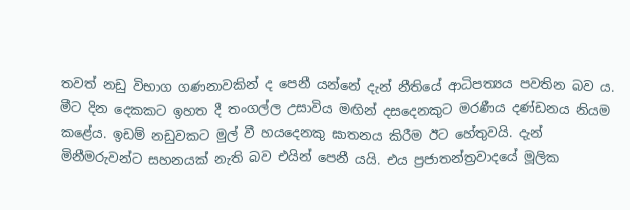තවත් නඩු විභාග ගණනාවකින් ද පෙනී යන්නේ දැන් නීතියේ ආධිපත්‍යය පවතින බව ය. මීට දින දෙකකට ඉහත දී තංගල්ල උසාවිය මඟින් දසදෙනකුට මරණීය දණ්ඩනය නියම කළේය. ඉඩම් නඩුවකට මුල් වී හයදෙනකු ඝාතනය කිරීම ඊට හේතුවයි. දැන් මිනීමරුවන්ට සහනයක් නැති බව එයින් පෙනී යයි. එය ප්‍රජාතන්ත්‍රවාදයේ මූලික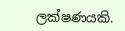ලක්ෂණයකි.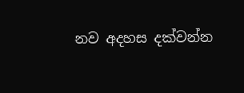නව අදහස දක්වන්න